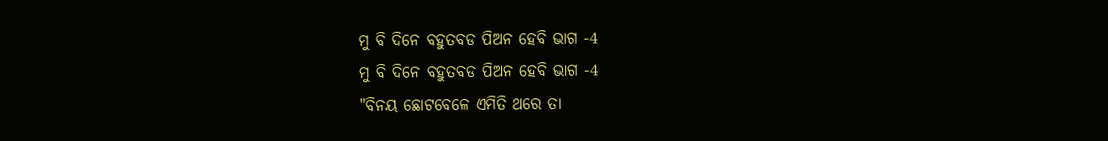ମୁ ବି ଦିନେ ବହୁତବଡ ପିଅନ ହେବି ଭାଗ -4
ମୁ ବି ଦିନେ ବହୁତବଡ ପିଅନ ହେବି ଭାଗ -4
"ବିନୟ ଛୋଟବେଳେ ଏମିତି ଥରେ ତା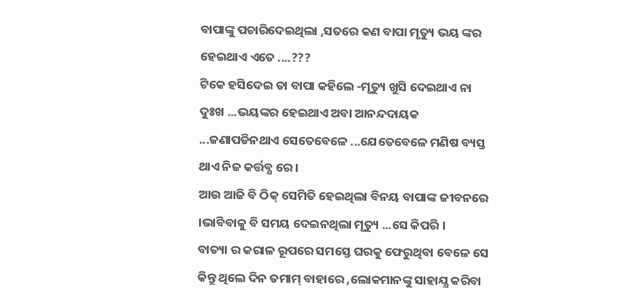ବାପାଙ୍କୁ ପଚାରିଦେଇଥିଲା ,ସତରେ କଣ ବାପା ମୃତ୍ୟୁ ଭୟ ଙ୍କର ହେଇଥାଏ ଏତେ ....???
ଟିକେ ହସିଦେଇ ତା ବାପା କହିଲେ -ମୃତ୍ୟୁ ଖୁସି ଦେଇଥାଏ ନା ଦୁଃଖ ...ଭୟଙ୍କର ହେଇଥାଏ ଅବା ଆନନ୍ଦଦାୟକ ...ଜଣାପଡିନଥାଏ ସେତେବେଳେ ...ଯେତେବେଳେ ମଣିଷ ବ୍ୟସ୍ତ ଥାଏ ନିଜ କର୍ତ୍ତବ୍ଯ ରେ ।
ଆଉ ଆଜି ବି ଠିକ୍ ସେମିତି ହେଇଥିଲା ବିନୟ ବାପାଙ୍କ ଜୀବନରେ ।ଭାବିବାକୁ ବି ସମୟ ଦେଇନଥିଲା ମୃତ୍ୟୁ ...ସେ କିପରି ।
ବାତ୍ୟା ର କରାଳ ରୂପରେ ସମସ୍ତେ ଘରକୁ ଫେରୁଥିବା ବେଳେ ସେ କିନ୍ତୁ ଥିଲେ ଦିନ ତମାମ୍ ବାହାରେ ,ଲୋକମାନଙ୍କୁ ସାହାଯ୍ଯ କରିବା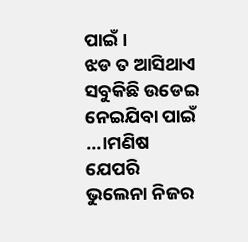ପାଇଁ ।
ଝଡ ତ ଆସିଥାଏ ସବୁକିଛି ଉଡେଇ ନେଇଯିବା ପାଇଁ ...।ମଣିଷ ଯେପରି ଭୁଲେନା ନିଜର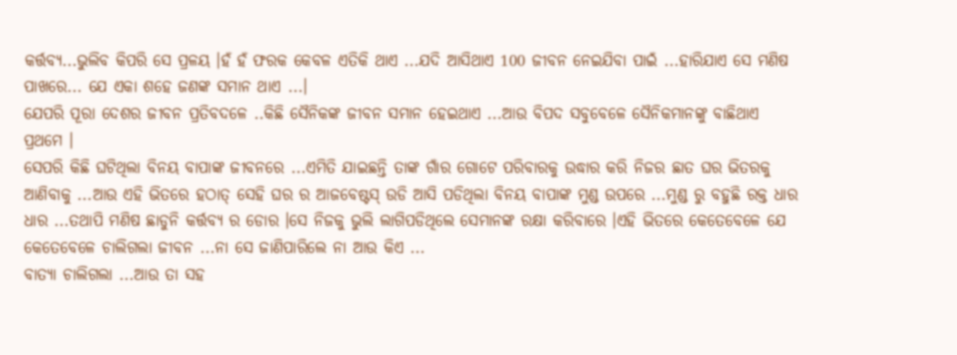କର୍ତ୍ତବ୍ଯ...ଭୁଲିବ କିପରି ସେ ପ୍ରଳୟ ।ହଁ ହଁ ଫରକ କେବଳ ଏତିକି ଥାଏ ...ଯଦି ଆସିଥାଏ 100 ଜୀବନ ନେଇଯିବା ପାଇଁ ...ହାରିଯାଏ ସେ ମଣିଷ ପାଖରେ... ଯେ ଏକା ଶହେ ଜଣଙ୍କ ସମାନ ଥାଏ ...।
ଯେପରି ପୂରା ଦେଶର ଜୀବନ ପ୍ରତିବଦଳେ ..କିଛି ସୈନିକଙ୍କ ଜୀବନ ସମାନ ହେଇଥାଏ ...ଆଉ ବିପଦ ସବୁବେଳେ ସୈନିକମାନଙ୍କୁ ବାଛିଥାଏ ପ୍ରଥମେ ।
ସେପରି କିଛି ଘଟିଥିଲା ବିନୟ ବାପାଙ୍କ ଜୀବନରେ ...ଏମିତି ଯାଇଛନ୍ତି ତାଙ୍କ ଗାଁର ଗୋଟେ ପରିବାରକୁ ଉଦ୍ଧାର କରି ନିଜର ଛାତ ଘର ଭିତରକୁ ଆଣିବାକୁ ...ଆଉ ଏହି ଭିତରେ ହଠାତ୍ ସେହି ଘର ର ଆଜବେଷ୍ଟସ୍ ଉଡି ଆସି ପଡିଥିଲା ବିନୟ ବାପାଙ୍କ ମୁଣ୍ଡ ଉପରେ ...ମୁଣ୍ଡ ରୁ ବହୁଛି ରକ୍ତ ଧାର ଧାର ...ତଥାପି ମଣିଷ ଛାଡୁନି କର୍ତ୍ତବ୍ଯ ର ଡୋର ।ସେ ନିଜକୁ ଭୁଲି ଲାଗିପଡିଥିଲେ ସେମାନଙ୍କ ରକ୍ଷା କରିବାରେ ।ଏହି ଭିତରେ କେତେବେଳେ ଯେ କେତେବେଳେ ଚାଲିଗଲା ଜୀବନ ...ନା ସେ ଜାଣିପାରିଲେ ନା ଆଉ କିଏ ...
ବାତ୍ୟା ଚାଲିଗଲା ...ଆଉ ତା ସହ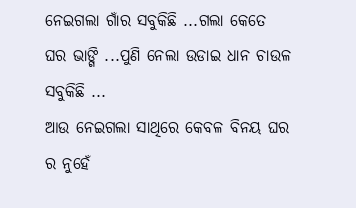ନେଇଗଲା ଗାଁର ସବୁକିଛି ...ଗଲା କେତେ ଘର ଭାଙ୍ଗି ...ପୁଣି ନେଲା ଉଡାଇ ଧାନ ଚାଉଳ ସବୁକିଛି ...
ଆଉ ନେଇଗଲା ସାଥିରେ କେବଳ ବିନୟ ଘର ର ନୁହେଁ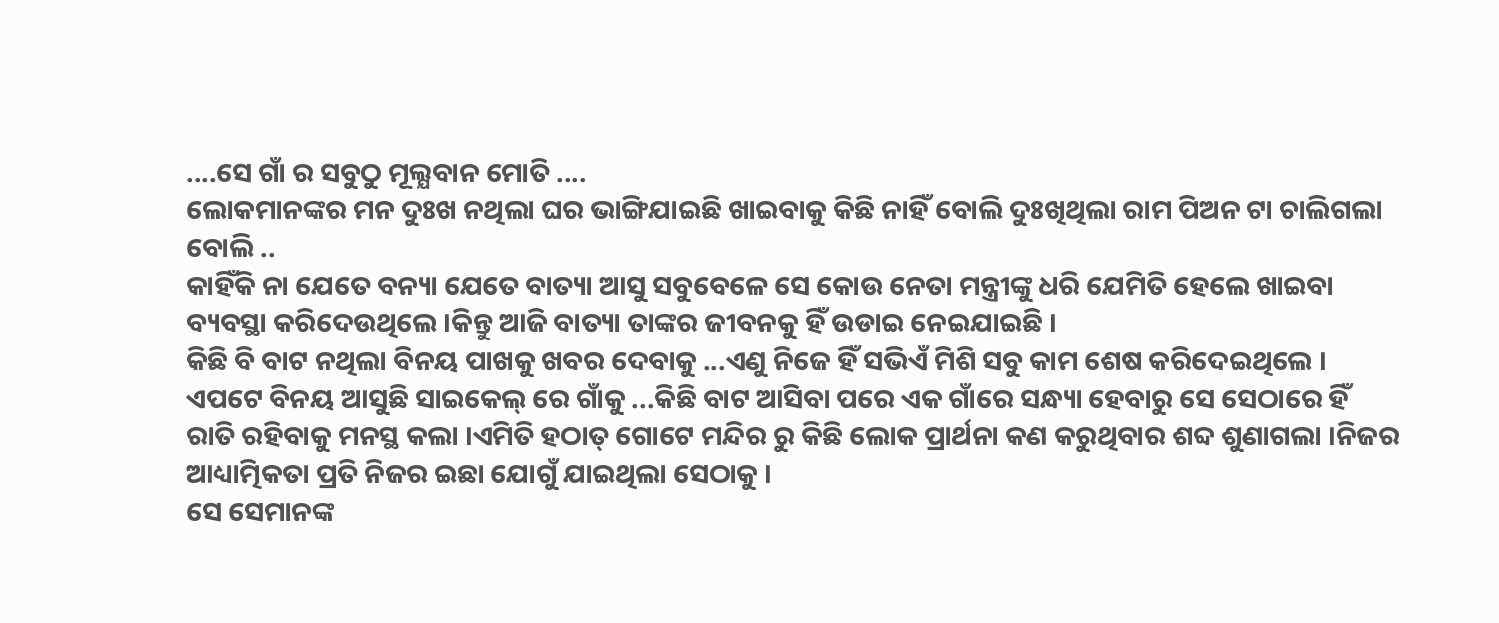....ସେ ଗାଁ ର ସବୁଠୁ ମୂଲ୍ଯବାନ ମୋତି ....
ଲୋକମାନଙ୍କର ମନ ଦୁଃଖ ନଥିଲା ଘର ଭାଙ୍ଗିଯାଇଛି ଖାଇବାକୁ କିଛି ନାହିଁ ବୋଲି ଦୁଃଖିଥିଲା ରାମ ପିଅନ ଟା ଚାଲିଗଲା ବୋଲି ..
କାହିଁକି ନା ଯେତେ ବନ୍ୟା ଯେତେ ବାତ୍ୟା ଆସୁ ସବୁବେଳେ ସେ କୋଉ ନେତା ମନ୍ତ୍ରୀଙ୍କୁ ଧରି ଯେମିତି ହେଲେ ଖାଇବା ବ୍ୟବସ୍ଥା କରିଦେଉଥିଲେ ।କିନ୍ତୁ ଆଜି ବାତ୍ୟା ତାଙ୍କର ଜୀବନକୁ ହିଁ ଉଡାଇ ନେଇଯାଇଛି ।
କିଛି ବି ବାଟ ନଥିଲା ବିନୟ ପାଖକୁ ଖବର ଦେବାକୁ ...ଏଣୁ ନିଜେ ହିଁ ସଭିଏଁ ମିଶି ସବୁ କାମ ଶେଷ କରିଦେଇଥିଲେ ।
ଏପଟେ ବିନୟ ଆସୁଛି ସାଇକେଲ୍ ରେ ଗାଁକୁ ...କିଛି ବାଟ ଆସିବା ପରେ ଏକ ଗାଁରେ ସନ୍ଧ୍ୟା ହେବାରୁ ସେ ସେଠାରେ ହିଁ ରାତି ରହିବାକୁ ମନସ୍ଥ କଲା ।ଏମିତି ହଠାତ୍ ଗୋଟେ ମନ୍ଦିର ରୁ କିଛି ଲୋକ ପ୍ରାର୍ଥନା କଣ କରୁଥିବାର ଶବ୍ଦ ଶୁଣାଗଲା ।ନିଜର ଆଧ୍ୟାତ୍ମିକତା ପ୍ରତି ନିଜର ଇଛା ଯୋଗୁଁ ଯାଇଥିଲା ସେଠାକୁ ।
ସେ ସେମାନଙ୍କ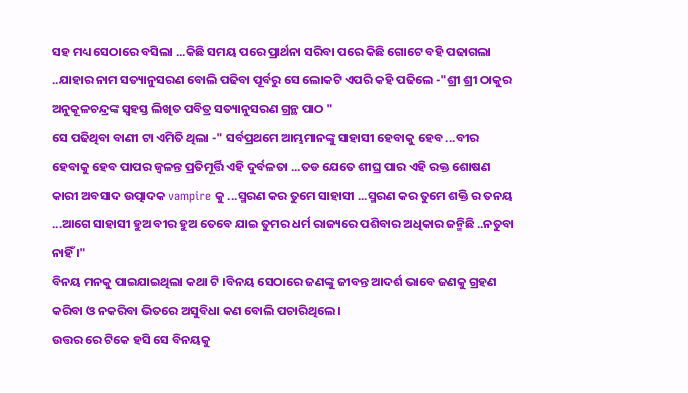ସହ ମଧ୍ୟ ସେଠାରେ ବସିଲା ...କିଛି ସମୟ ପରେ ପ୍ରାର୍ଥନା ସରିବା ପରେ କିଛି ଗୋଟେ ବହି ପଢାଗଲା ..ଯାହାର ନାମ ସତ୍ୟାନୁସରଣ ବୋଲି ପଢିବା ପୂର୍ବରୁ ସେ ଲୋକଟି ଏପରି କହି ପଢିଲେ -"ଶ୍ରୀ ଶ୍ରୀ ଠାକୁର ଅନୁକୂଳଚନ୍ଦ୍ରଙ୍କ ସ୍ବହସ୍ତ ଲିଖିତ ପବିତ୍ର ସତ୍ୟାନୁସରଣ ଗ୍ରନ୍ଥ ପାଠ "
ସେ ପଢିଥିବା ବାଣୀ ଟା ଏମିତି ଥିଲା -" ସର୍ବପ୍ରଥମେ ଆମ୍ଭମାନଙ୍କୁ ସାହାସୀ ହେବାକୁ ହେବ ...ବୀର ହେବାକୁ ହେବ ପାପର ଜ୍ବଳନ୍ତ ପ୍ରତିମୂର୍ତ୍ତି ଏହି ଦୁର୍ବଳତା ...ତଡ ଯେତେ ଶୀଘ୍ର ପାର ଏହି ରକ୍ତ ଶୋଷଣ କାରୀ ଅବସାଦ ଉତ୍ପାଦକ vampire କୁ ...ସ୍ମରଣ କର ତୁମେ ସାହାସୀ ...ସ୍ମରଣ କର ତୁମେ ଶକ୍ତି ର ତନୟ ...ଆଗେ ସାହାସୀ ହୁଅ ବୀର ହୁଅ ତେବେ ଯାଇ ତୁମର ଧର୍ମ ରାଜ୍ୟରେ ପଶିବାର ଅଧିକାର ଜନ୍ମିଛି ..ନତୁବା ନାହିଁ ।"
ବିନୟ ମନକୁ ପାଇଯାଇଥିଲା କଥା ଟି ।ବିନୟ ସେଠାରେ ଜଣଙ୍କୁ ଜୀବନ୍ତ ଆଦର୍ଶ ଭାବେ ଜଣକୁ ଗ୍ରହଣ କରିବା ଓ ନକରିବା ଭିତରେ ଅସୁବିଧା କଣ ବୋଲି ପଚାରିଥିଲେ ।
ଉତ୍ତର ରେ ଟିକେ ହସି ସେ ବିନୟକୁ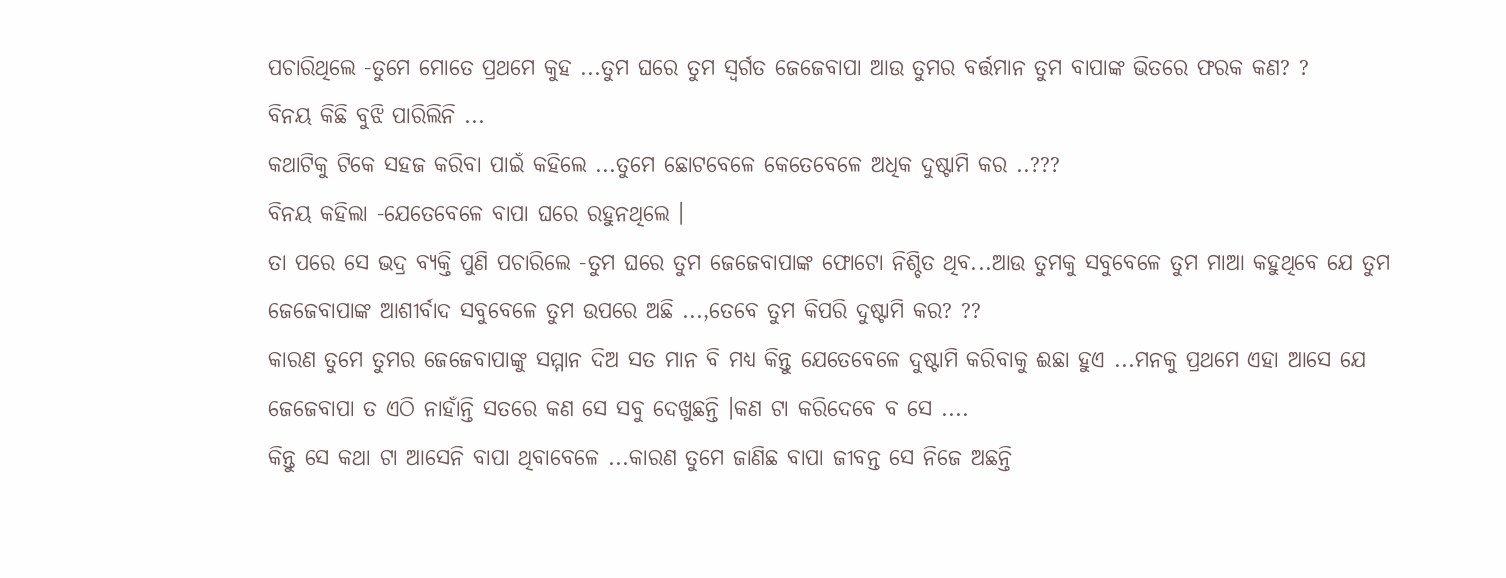ପଚାରିଥିଲେ -ତୁମେ ମୋତେ ପ୍ରଥମେ କୁହ ...ତୁମ ଘରେ ତୁମ ସ୍ବର୍ଗତ ଜେଜେବାପା ଆଉ ତୁମର ବର୍ତ୍ତମାନ ତୁମ ବାପାଙ୍କ ଭିତରେ ଫରକ କଣ? ?
ବିନୟ କିଛି ବୁଝି ପାରିଲିନି ...
କଥାଟିକୁ ଟିକେ ସହଜ କରିବା ପାଇଁ କହିଲେ ...ତୁମେ ଛୋଟବେଳେ କେତେବେଳେ ଅଧିକ ଦୁଷ୍ଟାମି କର ..???
ବିନୟ କହିଲା -ଯେତେବେଳେ ବାପା ଘରେ ରହୁନଥିଲେ ।
ତା ପରେ ସେ ଭଦ୍ର ବ୍ୟକ୍ତି ପୁଣି ପଚାରିଲେ -ତୁମ ଘରେ ତୁମ ଜେଜେବାପାଙ୍କ ଫୋଟୋ ନିଶ୍ଚିତ ଥିବ...ଆଉ ତୁମକୁ ସବୁବେଳେ ତୁମ ମାଆ କହୁଥିବେ ଯେ ତୁମ ଜେଜେବାପାଙ୍କ ଆଶୀର୍ବାଦ ସବୁବେଳେ ତୁମ ଉପରେ ଅଛି ...,ତେବେ ତୁମ କିପରି ଦୁଷ୍ଟାମି କର? ??
କାରଣ ତୁମେ ତୁମର ଜେଜେବାପାଙ୍କୁ ସମ୍ମାନ ଦିଅ ସତ ମାନ ବି ମଧ୍ଯ କିନ୍ତୁ ଯେତେବେଳେ ଦୁଷ୍ଟାମି କରିବାକୁ ଈଛା ହୁଏ ...ମନକୁ ପ୍ରଥମେ ଏହା ଆସେ ଯେ ଜେଜେବାପା ତ ଏଠି ନାହାଁନ୍ତି ସତରେ କଣ ସେ ସବୁ ଦେଖୁଛନ୍ତି ।କଣ ଟା କରିଦେବେ ବ ସେ ....
କିନ୍ତୁ ସେ କଥା ଟା ଆସେନି ବାପା ଥିବାବେଳେ ...କାରଣ ତୁମେ ଜାଣିଛ ବାପା ଜୀବନ୍ତ ସେ ନିଜେ ଅଛନ୍ତି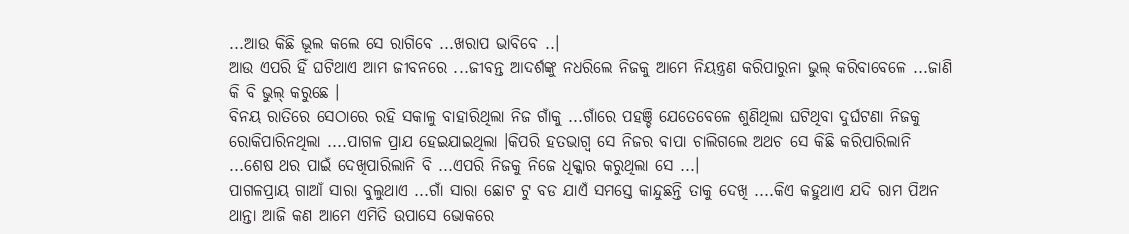...ଆଉ କିଛି ଭୂଲ କଲେ ସେ ରାଗିବେ ...ଖରାପ ଭାବିବେ ..।
ଆଉ ଏପରି ହିଁ ଘଟିଥାଏ ଆମ ଜୀବନରେ ...ଜୀବନ୍ତ ଆଦର୍ଶଙ୍କୁ ନଧରିଲେ ନିଜକୁ ଆମେ ନିୟନ୍ତ୍ରଣ କରିପାରୁନା ଭୁଲ୍ କରିବାବେଳେ ...ଜାଣି କି ବି ଭୁଲ୍ କରୁଛେ ।
ବିନୟ ରାତିରେ ସେଠାରେ ରହି ସକାଳୁ ବାହାରିଥିଲା ନିଜ ଗାଁକୁ ...ଗାଁରେ ପହଞ୍ଚି ଯେତେବେଳେ ଶୁଣିଥିଲା ଘଟିଥିବା ଦୁର୍ଘଟଣା ନିଜକୁ ରୋକିପାରିନଥିଲା ....ପାଗଳ ପ୍ରାଯ ହେଇଯାଇଥିଲା ।କିପରି ହତଭାଗ୍ବ ସେ ନିଜର ବାପା ଚାଲିଗଲେ ଅଥଚ ସେ କିଛି କରିପାରିଲାନି ...ଶେଷ ଥର ପାଇଁ ଦେଖିପାରିଲାନି ବି ...ଏପରି ନିଜକୁ ନିଜେ ଧିକ୍କାର କରୁଥିଲା ସେ ...।
ପାଗଳପ୍ରାୟ ଗାଆଁ ସାରା ବୁଲୁଥାଏ ...ଗାଁ ସାରା ଛୋଟ ଟୁ ବଡ ଯାଏଁ ସମସ୍ତେ କାନ୍ଦୁଛନ୍ତି ତାକୁ ଦେଖି ....କିଏ କହୁଥାଏ ଯଦି ରାମ ପିଅନ ଥାନ୍ତା ଆଜି କଣ ଆମେ ଏମିତି ଉପାସେ ଭୋକରେ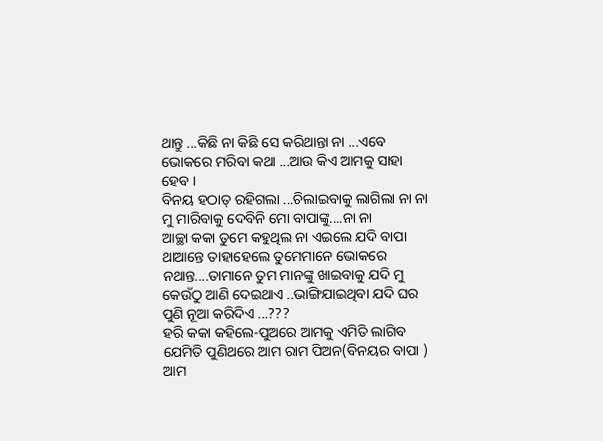ଥାନ୍ତୁ ...କିଛି ନା କିଛି ସେ କରିଥାନ୍ତା ନା ...ଏବେ ଭୋକରେ ମରିବା କଥା ...ଆଉ କିଏ ଆମକୁ ସାହା ହେବ ।
ବିନୟ ହଠାତ୍ ରହିଗଲା ...ଚିଲାଇବାକୁ ଲାଗିଲା ନା ନା ମୁ ମାରିବାକୁ ଦେବିନି ମୋ ବାପାଙ୍କୁ....ନା ନା
ଆଚ୍ଛା କକା ତୁମେ କହୁଥିଲ ନା ଏଇଲେ ଯଦି ବାପା ଥାଆନ୍ତେ ତାହାହେଲେ ତୁମେମାନେ ଭୋକରେ ନଥାନ୍ତ....ତାମାନେ ତୁମ ମାନଙ୍କୁ ଖାଇବାକୁ ଯଦି ମୁ କେଉଁଠୁ ଆଣି ଦେଇଥାଏ ..ଭାଙ୍ଗିଯାଇଥିବା ଯଦି ଘର ପୁଣି ନୂଆ କରିଦିଏ ...???
ହରି କକା କହିଲେ-ପୁଅରେ ଆମକୁ ଏମିତି ଲାଗିବ ଯେମିତି ପୁଣିଥରେ ଆମ ରାମ ପିଅନ(ବିନୟର ବାପା ) ଆମ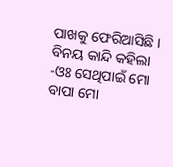ପାଖକୁ ଫେରିଆସିଛି ।
ବିନୟ କାନ୍ଦି କହିଲା -ଓଃ ସେଥିପାଇଁ ମୋ ବାପା ମୋ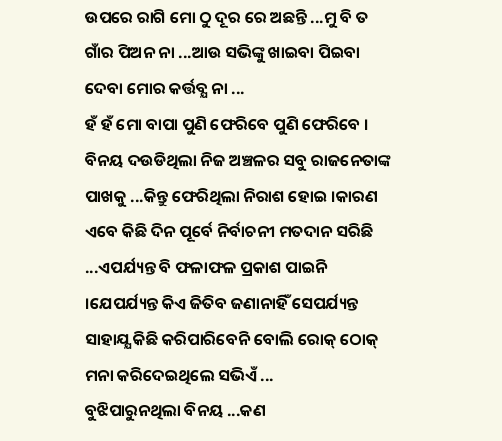ଉପରେ ରାଗି ମୋ ଠୁ ଦୂର ରେ ଅଛନ୍ତି ...ମୁ ବି ତ ଗାଁର ପିଅନ ନା ...ଆଉ ସଭିଙ୍କୁ ଖାଇବା ପିଇବା ଦେବା ମୋର କର୍ତ୍ତବ୍ଯ ନା ...
ହଁ ହଁ ମୋ ବାପା ପୁଣି ଫେରିବେ ପୁଣି ଫେରିବେ ।
ବିନୟ ଦଉଡିଥିଲା ନିଜ ଅଞ୍ଚଳର ସବୁ ରାଜନେତାଙ୍କ ପାଖକୁ ...କିନ୍ତୁ ଫେରିଥିଲା ନିରାଶ ହୋଇ ।କାରଣ ଏବେ କିଛି ଦିନ ପୂର୍ବେ ନିର୍ବାଚନୀ ମତଦାନ ସରିଛି ...ଏପର୍ଯ୍ୟନ୍ତ ବି ଫଳାଫଳ ପ୍ରକାଶ ପାଇନି ।ଯେପର୍ଯ୍ୟନ୍ତ କିଏ ଜିତିବ ଜଣାନାହିଁ ସେପର୍ଯ୍ୟନ୍ତ ସାହାଯ୍ଯ କିଛି କରିପାରିବେନି ବୋଲି ରୋକ୍ ଠୋକ୍ ମନା କରିଦେଇଥିଲେ ସଭିଏଁ ...
ବୁଝିପାରୁନଥିଲା ବିନୟ ...କଣ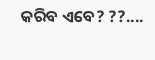କରିବ ଏବେ? ??....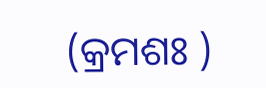(କ୍ରମଶଃ )